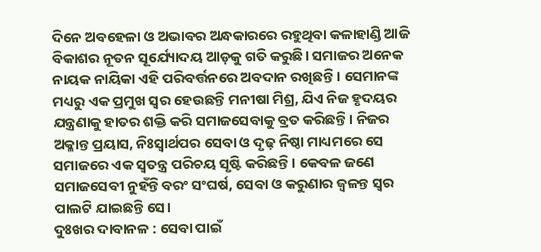ଦିନେ ଅବହେଳା ଓ ଅଭାବର ଅନ୍ଧକାରରେ ରହୁଥିବା କଳାହାଣ୍ଡି ଆଜି ବିକାଶର ନୂତନ ସୂର୍ଯ୍ୟୋଦୟ ଆଡ଼କୁ ଗତି କରୁଛି। ସମାଜର ଅନେକ ନାୟକ ନାୟିକା ଏହି ପରିବର୍ତ୍ତନରେ ଅବଦାନ ରଖିଛନ୍ତି। ସେମାନଙ୍କ ମଧ୍ୟରୁ ଏକ ପ୍ରମୁଖ ସ୍ୱର ହେଉଛନ୍ତି ମନୀଷା ମିଶ୍ର, ଯିଏ ନିଜ ହୃଦୟର ଯନ୍ତ୍ରଣାକୁ ହାତର ଶକ୍ତି କରି ସମାଜସେବାକୁ ବ୍ରତ କରିଛନ୍ତି। ନିଜର ଅକ୍ଳାନ୍ତ ପ୍ରୟାସ, ନିଃସ୍ୱାର୍ଥପର ସେବା ଓ ଦୃଢ଼ ନିଷ୍ଠା ମାଧ୍ୟମରେ ସେ ସମାଜରେ ଏକ ସ୍ୱତନ୍ତ୍ର ପରିଚୟ ସୃଷ୍ଟି କରିଛନ୍ତି। କେବଳ ଜଣେ ସମାଜସେବୀ ନୁହଁନ୍ତି ବରଂ ସଂଘର୍ଷ, ସେବା ଓ କରୁଣାର ଜ୍ୱଳନ୍ତ ସ୍ୱର ପାଲଟି ଯାଇଛନ୍ତି ସେ।
ଦୁଃଖର ଦାବାନଳ : ସେବା ପାଇଁ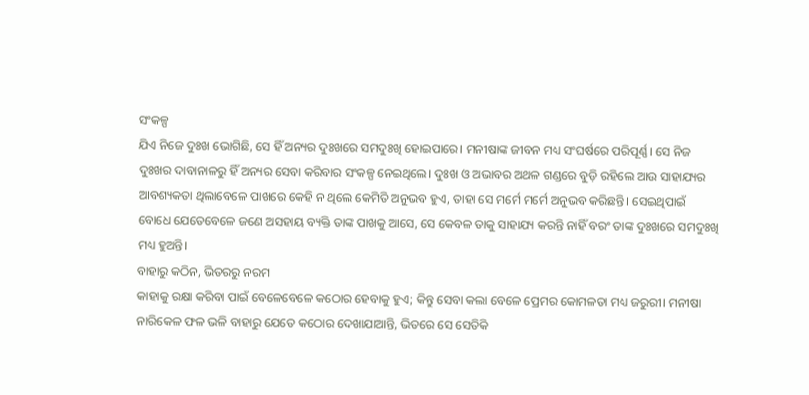ସଂକଳ୍ପ
ଯିଏ ନିଜେ ଦୁଃଖ ଭୋଗିଛି, ସେ ହିଁ ଅନ୍ୟର ଦୁଃଖରେ ସମଦୁଃଖି ହୋଇପାରେ। ମନୀଷାଙ୍କ ଜୀବନ ମଧ୍ୟ ସଂଘର୍ଷରେ ପରିପୂର୍ଣ୍ଣ। ସେ ନିଜ ଦୁଃଖର ଦାବାନାଳରୁ ହିଁ ଅନ୍ୟର ସେବା କରିବାର ସଂକଳ୍ପ ନେଇଥିଲେ। ଦୁଃଖ ଓ ଅଭାବର ଅଥଳ ଗଣ୍ଡରେ ବୁଡ଼ି ରହିଲେ ଆଉ ସାହାଯ୍ୟର ଆବଶ୍ୟକତା ଥିଲାବେଳେ ପାଖରେ କେହି ନ ଥିଲେ କେମିତି ଅନୁଭବ ହୁଏ, ତାହା ସେ ମର୍ମେ ମର୍ମେ ଅନୁଭବ କରିଛନ୍ତି। ସେଇଥିପାଇଁ ବୋଧେ ଯେତେବେଳେ ଜଣେ ଅସହାୟ ବ୍ୟକ୍ତି ତାଙ୍କ ପାଖକୁ ଆସେ, ସେ କେବଳ ତାକୁ ସାହାଯ୍ୟ କରନ୍ତି ନାହିଁ ବରଂ ତାଙ୍କ ଦୁଃଖରେ ସମଦୁଃଖି ମଧ୍ୟ ହୁଅନ୍ତି।
ବାହାରୁ କଠିନ, ଭିତରରୁ ନରମ
କାହାକୁ ରକ୍ଷା କରିବା ପାଇଁ ବେଳେବେଳେ କଠୋର ହେବାକୁ ହୁଏ; କିନ୍ତୁ ସେବା କଲା ବେଳେ ପ୍ରେମର କୋମଳତା ମଧ୍ୟ ଜରୁରୀ। ମନୀଷା ନାରିକେଳ ଫଳ ଭଳି ବାହାରୁ ଯେତେ କଠୋର ଦେଖାଯାଆନ୍ତି, ଭିତରେ ସେ ସେତିକି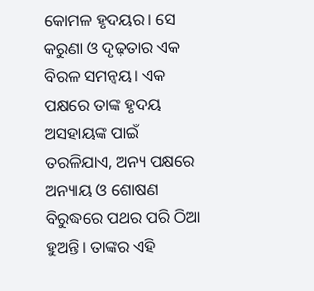କୋମଳ ହୃଦୟର। ସେ କରୁଣା ଓ ଦୃଢ଼ତାର ଏକ ବିରଳ ସମନ୍ୱୟ। ଏକ ପକ୍ଷରେ ତାଙ୍କ ହୃଦୟ ଅସହାୟଙ୍କ ପାଇଁ ତରଳିଯାଏ, ଅନ୍ୟ ପକ୍ଷରେ ଅନ୍ୟାୟ ଓ ଶୋଷଣ ବିରୁଦ୍ଧରେ ପଥର ପରି ଠିଆ ହୁଅନ୍ତି। ତାଙ୍କର ଏହି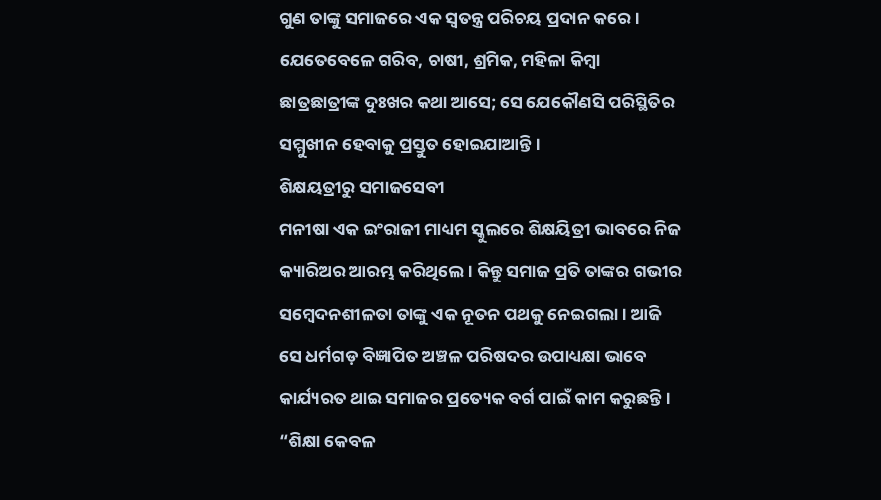ଗୁଣ ତାଙ୍କୁ ସମାଜରେ ଏକ ସ୍ୱତନ୍ତ୍ର ପରିଚୟ ପ୍ରଦାନ କରେ। ଯେତେବେଳେ ଗରିବ, ଚାଷୀ, ଶ୍ରମିକ, ମହିଳା କିମ୍ବା ଛାତ୍ରଛାତ୍ରୀଙ୍କ ଦୁଃଖର କଥା ଆସେ; ସେ ଯେକୌଣସି ପରିସ୍ଥିତିର ସମ୍ମୁଖୀନ ହେବାକୁ ପ୍ରସ୍ତୁତ ହୋଇଯାଆନ୍ତି।
ଶିକ୍ଷୟତ୍ରୀରୁ ସମାଜସେବୀ
ମନୀଷା ଏକ ଇଂରାଜୀ ମାଧ୍ୟମ ସ୍କୁଲରେ ଶିକ୍ଷୟିତ୍ରୀ ଭାବରେ ନିଜ କ୍ୟାରିଅର ଆରମ୍ଭ କରିଥିଲେ। କିନ୍ତୁ ସମାଜ ପ୍ରତି ତାଙ୍କର ଗଭୀର ସମ୍ବେଦନଶୀଳତା ତାଙ୍କୁ ଏକ ନୂତନ ପଥକୁ ନେଇଗଲା। ଆଜି ସେ ଧର୍ମଗଡ଼ ବିଜ୍ଞାପିତ ଅଞ୍ଚଳ ପରିଷଦର ଉପାଧ୍ୟକ୍ଷା ଭାବେ କାର୍ଯ୍ୟରତ ଥାଇ ସମାଜର ପ୍ରତ୍ୟେକ ବର୍ଗ ପାଇଁ କାମ କରୁଛନ୍ତି। “ଶିକ୍ଷା କେବଳ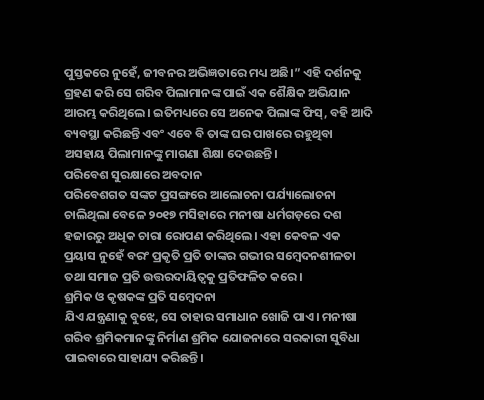ପୁସ୍ତକରେ ନୁହେଁ, ଜୀବନର ଅଭିଜ୍ଞତାରେ ମଧ୍ୟ ଅଛି।” ଏହି ଦର୍ଶନକୁ ଗ୍ରହଣ କରି ସେ ଗରିବ ପିଲାମାନଙ୍କ ପାଇଁ ଏକ ଶୈକ୍ଷିକ ଅଭିଯାନ ଆରମ୍ଭ କରିଥିଲେ। ଇତିମଧ୍ୟରେ ସେ ଅନେକ ପିଲାଙ୍କ ଫିସ୍, ବହି ଆଦି ବ୍ୟବସ୍ଥା କରିଛନ୍ତି ଏବଂ ଏବେ ବି ତାଙ୍କ ଘର ପାଖରେ ରହୁଥିବା ଅସହାୟ ପିଲାମାନଙ୍କୁ ମାଗଣା ଶିକ୍ଷା ଦେଉଛନ୍ତି।
ପରିବେଶ ସୁରକ୍ଷାରେ ଅବଦାନ
ପରିବେଶଗତ ସଙ୍କଟ ପ୍ରସଙ୍ଗରେ ଆଲୋଚନା ପର୍ଯ୍ୟାଲୋଚନା ଚାଲିଥିଲା ବେଳେ ୨୦୧୭ ମସିହାରେ ମନୀଷା ଧର୍ମଗଡ଼ରେ ଦଶ ହଜାରରୁ ଅଧିକ ଚାରା ରୋପଣ କରିଥିଲେ। ଏହା କେବଳ ଏକ ପ୍ରୟାସ ନୁହେଁ ବରଂ ପ୍ରକୃତି ପ୍ରତି ତାଙ୍କର ଗଭୀର ସମ୍ବେଦନଶୀଳତା ତଥା ସମାଜ ପ୍ରତି ଉତ୍ତରଦାୟିତ୍ୱକୁ ପ୍ରତିଫଳିତ କରେ।
ଶ୍ରମିକ ଓ କୃଷକଙ୍କ ପ୍ରତି ସମ୍ବେଦନା
ଯିଏ ଯନ୍ତ୍ରଣାକୁ ବୁଝେ, ସେ ତାହାର ସମାଧାନ ଖୋଜି ପାଏ। ମନୀଷା ଗରିବ ଶ୍ରମିକମାନଙ୍କୁ ନିର୍ମାଣ ଶ୍ରମିକ ଯୋଜନାରେ ସରକାରୀ ସୁବିଧା ପାଇବାରେ ସାହାଯ୍ୟ କରିଛନ୍ତି।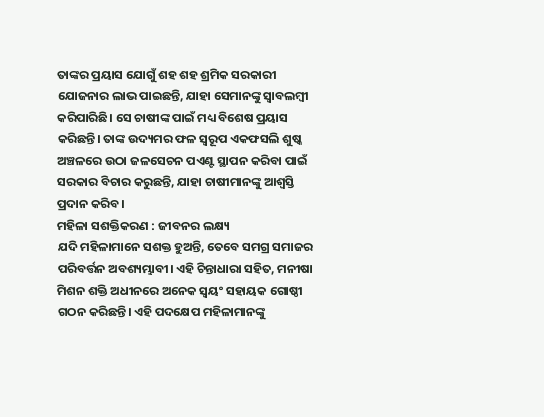ତାଙ୍କର ପ୍ରୟାସ ଯୋଗୁଁ ଶହ ଶହ ଶ୍ରମିକ ସରକାରୀ ଯୋଜନାର ଲାଭ ପାଇଛନ୍ତି, ଯାହା ସେମାନଙ୍କୁ ସ୍ୱାବଲମ୍ବୀ କରିପାରିଛି। ସେ ଚାଷୀଙ୍କ ପାଇଁ ମଧ୍ୟ ବିଶେଷ ପ୍ରୟାସ କରିଛନ୍ତି। ତାଙ୍କ ଉଦ୍ୟମର ଫଳ ସ୍ୱରୂପ ଏକଫସଲି ଶୁଷ୍କ ଅଞ୍ଚଳରେ ଉଠା ଜଳସେଚନ ପଏଣ୍ଟ ସ୍ଥାପନ କରିବା ପାଇଁ ସରକାର ବିଚାର କରୁଛନ୍ତି, ଯାହା ଚାଷୀମାନଙ୍କୁ ଆଶ୍ୱସ୍ତି ପ୍ରଦାନ କରିବ।
ମହିଳା ସଶକ୍ତିକରଣ : ଜୀବନର ଲକ୍ଷ୍ୟ
ଯଦି ମହିଳାମାନେ ସଶକ୍ତ ହୁଅନ୍ତି, ତେବେ ସମଗ୍ର ସମାଜର ପରିବର୍ତ୍ତନ ଅବଶ୍ୟମ୍ଭାବୀ। ଏହି ଚିନ୍ତାଧାରା ସହିତ, ମନୀଷା ମିଶନ ଶକ୍ତି ଅଧୀନରେ ଅନେକ ସ୍ୱୟଂ ସହାୟକ ଗୋଷ୍ଠୀ ଗଠନ କରିଛନ୍ତି। ଏହି ପଦକ୍ଷେପ ମହିଳାମାନଙ୍କୁ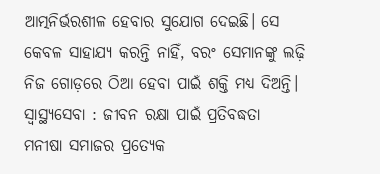ଆତ୍ମନିର୍ଭରଶୀଳ ହେବାର ସୁଯୋଗ ଦେଇଛି। ସେ କେବଳ ସାହାଯ୍ୟ କରନ୍ତି ନାହିଁ, ବରଂ ସେମାନଙ୍କୁ ଲଢ଼ି ନିଜ ଗୋଡ଼ରେ ଠିଆ ହେବା ପାଇଁ ଶକ୍ତି ମଧ୍ୟ ଦିଅନ୍ତି।
ସ୍ୱାସ୍ଥ୍ୟସେବା : ଜୀବନ ରକ୍ଷା ପାଇଁ ପ୍ରତିବଦ୍ଧତା
ମନୀଷା ସମାଜର ପ୍ରତ୍ୟେକ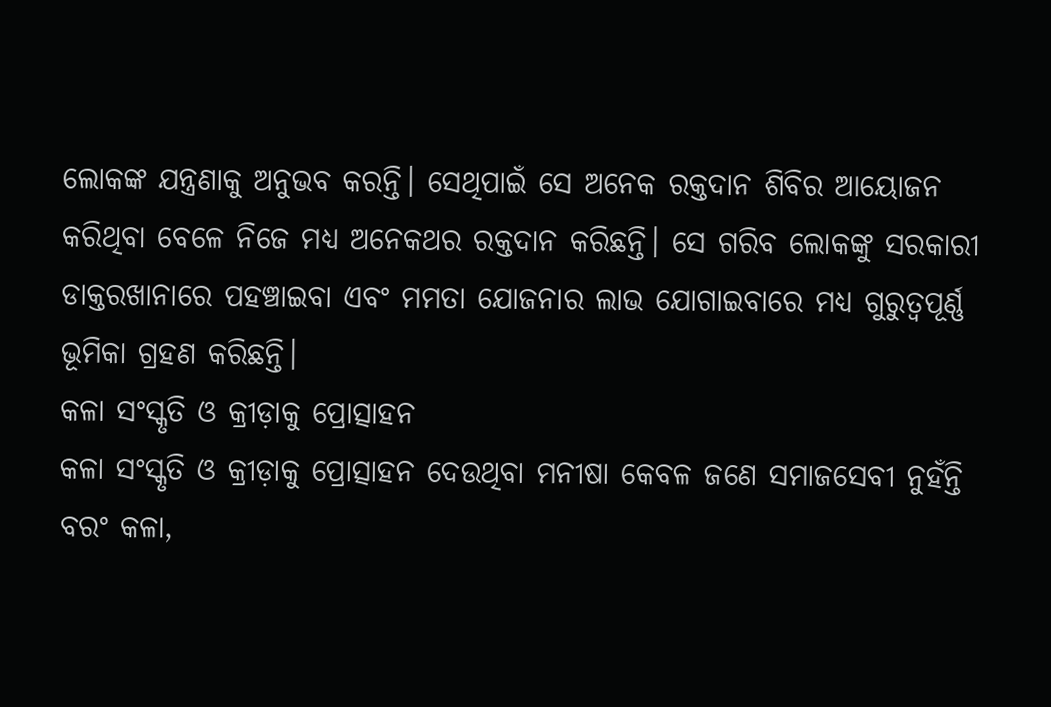ଲୋକଙ୍କ ଯନ୍ତ୍ରଣାକୁ ଅନୁଭବ କରନ୍ତି। ସେଥିପାଇଁ ସେ ଅନେକ ରକ୍ତଦାନ ଶିବିର ଆୟୋଜନ କରିଥିବା ବେଳେ ନିଜେ ମଧ୍ୟ ଅନେକଥର ରକ୍ତଦାନ କରିଛନ୍ତି। ସେ ଗରିବ ଲୋକଙ୍କୁ ସରକାରୀ ଡାକ୍ତରଖାନାରେ ପହଞ୍ଚାଇବା ଏବଂ ମମତା ଯୋଜନାର ଲାଭ ଯୋଗାଇବାରେ ମଧ୍ୟ ଗୁରୁତ୍ୱପୂର୍ଣ୍ଣ ଭୂମିକା ଗ୍ରହଣ କରିଛନ୍ତି।
କଳା ସଂସ୍କୃତି ଓ କ୍ରୀଡ଼ାକୁ ପ୍ରୋତ୍ସାହନ
କଳା ସଂସ୍କୃତି ଓ କ୍ରୀଡ଼ାକୁ ପ୍ରୋତ୍ସାହନ ଦେଉଥିବା ମନୀଷା କେବଳ ଜଣେ ସମାଜସେବୀ ନୁହଁନ୍ତି ବରଂ କଳା,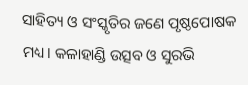ସାହିତ୍ୟ ଓ ସଂସ୍କୃତିର ଜଣେ ପୃଷ୍ଠପୋଷକ ମଧ୍ୟ। କଳାହାଣ୍ଡି ଉତ୍ସବ ଓ ସୁରଭି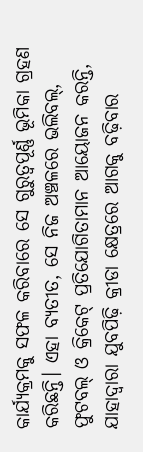କାର୍ଯ୍ୟକ୍ରମକୁ ସଫଳ କରିବାରେ ସେ ଗୁରୁତ୍ୱପୂର୍ଣ୍ଣ ଭୂମିକା ଗ୍ରହଣ କରିଛନ୍ତି। ଏହା ବ୍ୟତୀତ, ସେ ନିଜ ଅଞ୍ଚଳରେ ଭଲିବଲ୍, ଫୁଟବଲ୍ ଓ କ୍ରିକେଟ୍ ପ୍ରତିଯୋଗିତାମାନ ଆୟୋଜନ କରନ୍ତି, ଯାହାଦ୍ଵାରା ଯୁବପିଢ଼ି କ୍ରୀଡା କ୍ଷେତ୍ରରେ ଆଗକୁ ବଢ଼ିବାର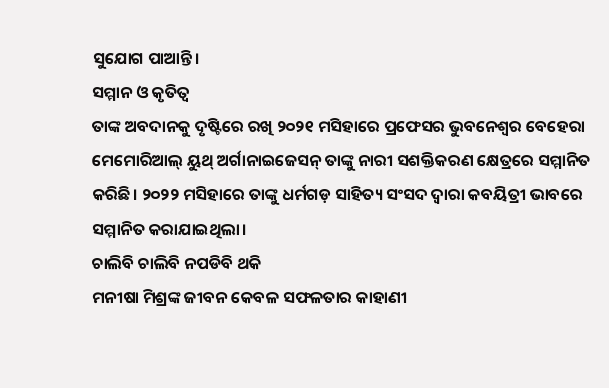ସୁଯୋଗ ପାଆନ୍ତି।
ସମ୍ମାନ ଓ କୃତିତ୍ୱ
ତାଙ୍କ ଅବଦାନକୁ ଦୃଷ୍ଟିରେ ରଖି ୨୦୨୧ ମସିହାରେ ପ୍ରଫେସର ଭୁବନେଶ୍ୱର ବେହେରା ମେମୋରିଆଲ୍ ୟୁଥ୍ ଅର୍ଗାନାଇଜେସନ୍ ତାଙ୍କୁ ନାରୀ ସଶକ୍ତିକରଣ କ୍ଷେତ୍ରରେ ସମ୍ମାନିତ କରିଛି। ୨୦୨୨ ମସିହାରେ ତାଙ୍କୁ ଧର୍ମଗଡ଼ ସାହିତ୍ୟ ସଂସଦ ଦ୍ୱାରା କବୟିତ୍ରୀ ଭାବରେ ସମ୍ମାନିତ କରାଯାଇଥିଲା।
ଚାଲିବି ଚାଲିବି ନପଡିବି ଥକି
ମନୀଷା ମିଶ୍ରଙ୍କ ଜୀବନ କେବଳ ସଫଳତାର କାହାଣୀ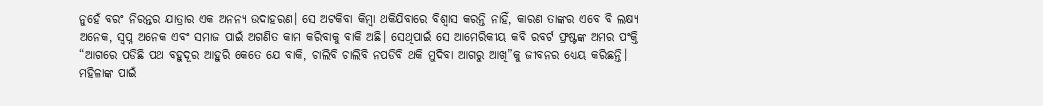ନୁହେଁ ବରଂ ନିରନ୍ତର ଯାତ୍ରାର ଏକ ଅନନ୍ୟ ଉଦାହରଣ। ସେ ଅଟକିବା କିମ୍ବା ଥକିଯିବାରେ ବିଶ୍ୱାସ କରନ୍ତି ନାହିଁ, କାରଣ ତାଙ୍କର ଏବେ ବି ଲକ୍ଷ୍ୟ ଅନେକ, ସ୍ୱପ୍ନ ଅନେକ ଏବଂ ସମାଜ ପାଇଁ ଅଗଣିତ କାମ କରିବାକୁ ବାକି ଅଛି। ସେଥିପାଇଁ ସେ ଆମେରିକୀୟ କବି ରବର୍ଟ ଫ୍ରଷ୍ଟଙ୍କ ଅମର ପଂକ୍ତି “ଆଗରେ ପଡିଛି ପଥ ବହୁଦୂର ଆହୁରି କେତେ ଯେ ବାକି, ଚାଲିବି ଚାଲିବି ନପଡିବି ଥକି ମୁଦିବା ଆଗରୁ ଆଖି”କୁ ଜୀବନର ଧ୍ୟେୟ କରିଛନ୍ତି।
ମହିଳାଙ୍କ ପାଇଁ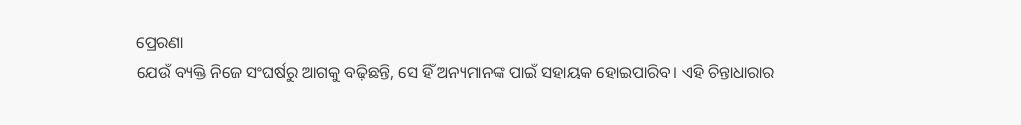ପ୍ରେରଣା
ଯେଉଁ ବ୍ୟକ୍ତି ନିଜେ ସଂଘର୍ଷରୁ ଆଗକୁ ବଢ଼ିଛନ୍ତି, ସେ ହିଁ ଅନ୍ୟମାନଙ୍କ ପାଇଁ ସହାୟକ ହୋଇପାରିବ। ଏହି ଚିନ୍ତାଧାରାର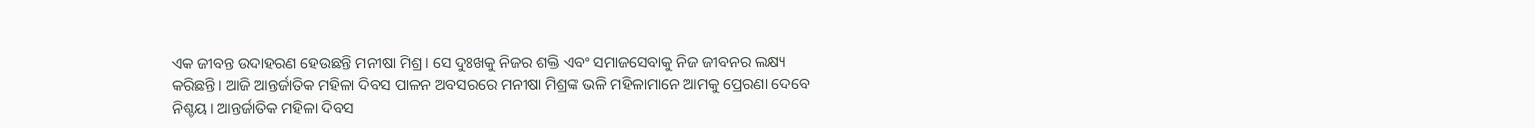ଏକ ଜୀବନ୍ତ ଉଦାହରଣ ହେଉଛନ୍ତି ମନୀଷା ମିଶ୍ର। ସେ ଦୁଃଖକୁ ନିଜର ଶକ୍ତି ଏବଂ ସମାଜସେବାକୁ ନିଜ ଜୀବନର ଲକ୍ଷ୍ୟ କରିଛନ୍ତି। ଆଜି ଆନ୍ତର୍ଜାତିକ ମହିଳା ଦିବସ ପାଳନ ଅବସରରେ ମନୀଷା ମିଶ୍ରଙ୍କ ଭଳି ମହିଳାମାନେ ଆମକୁ ପ୍ରେରଣା ଦେବେ ନିଶ୍ଚୟ। ଆନ୍ତର୍ଜାତିକ ମହିଳା ଦିବସ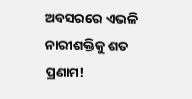ଅବସରରେ ଏଭଳି ନାରୀଶକ୍ତିକୁ ଶତ ପ୍ରଣାମ!